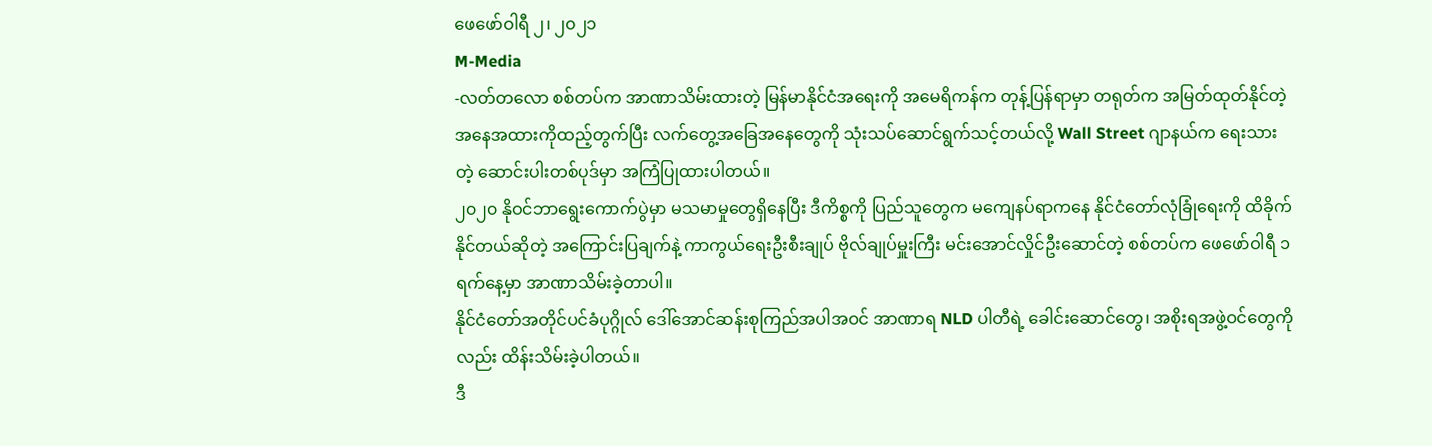ဖေဖော်ဝါရီ ၂၊ ၂၀၂၁
M-Media
-လတ်တလော စစ်တပ်က အာဏာသိမ်းထားတဲ့ မြန်မာနိုင်ငံအရေးကို အမေရိကန်က တုန့်ပြန်ရာမှာ တရုတ်က အမြတ်ထုတ်နိုင်တဲ့အနေအထားကိုထည့်တွက်ပြီး လက်တွေ့အခြေအနေတွေကို သုံးသပ်ဆောင်ရွက်သင့်တယ်လို့ Wall Street ဂျာနယ်က ရေးသားတဲ့ ဆောင်းပါးတစ်ပုဒ်မှာ အကြံပြုထားပါတယ်။
၂၀၂၀ နိုဝင်ဘာရွေးကောက်ပွဲမှာ မသမာမှုတွေရှိနေပြီး ဒီကိစ္စကို ပြည်သူတွေက မကျေနပ်ရာကနေ နိုင်ငံတော်လုံခြုံရေးကို ထိခိုက်နိုင်တယ်ဆိုတဲ့ အကြောင်းပြချက်နဲ့ ကာကွယ်ရေးဦးစီးချုပ် ဗိုလ်ချုပ်မှူးကြီး မင်းအောင်လှိုင်ဦးဆောင်တဲ့ စစ်တပ်က ဖေဖော်ဝါရီ ၁ ရက်နေ့မှာ အာဏာသိမ်းခဲ့တာပါ။
နိုင်ငံတော်အတိုင်ပင်ခံပုဂ္ဂိုလ် ဒေါ်အောင်ဆန်းစုကြည်အပါအဝင် အာဏာရ NLD ပါတီရဲ့ ခေါင်းဆောင်တွေ၊ အစိုးရအဖွဲ့ဝင်တွေကိုလည်း ထိန်းသိမ်းခဲ့ပါတယ်။
ဒီ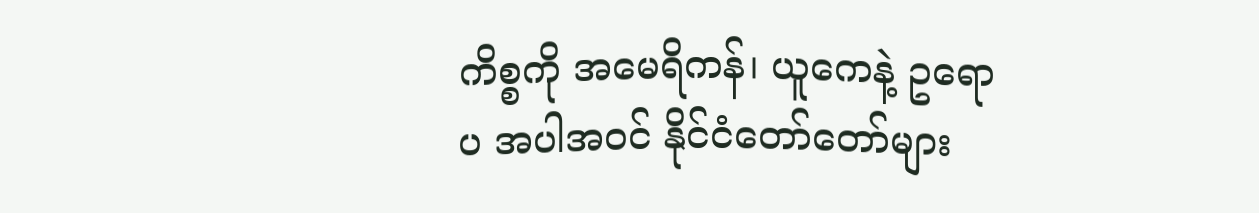ကိစ္စကို အမေရိကန်၊ ယူကေနဲ့ ဥရောပ အပါအဝင် နိုင်ငံတော်တော်များ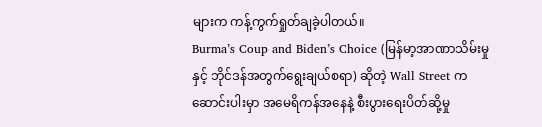များက ကန့်ကွက်ရှုတ်ချခဲ့ပါတယ်။
Burma’s Coup and Biden’s Choice (မြန်မာ့အာဏာသိမ်းမှုနှင့် ဘိုင်ဒန်အတွက်ရွေးချယ်စရာ) ဆိုတဲ့ Wall Street က ဆောင်းပါးမှာ အမေရိကန်အနေနဲ့ စီးပွားရေးပိတ်ဆို့မှု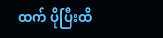ထက် ပိုပြီးထိ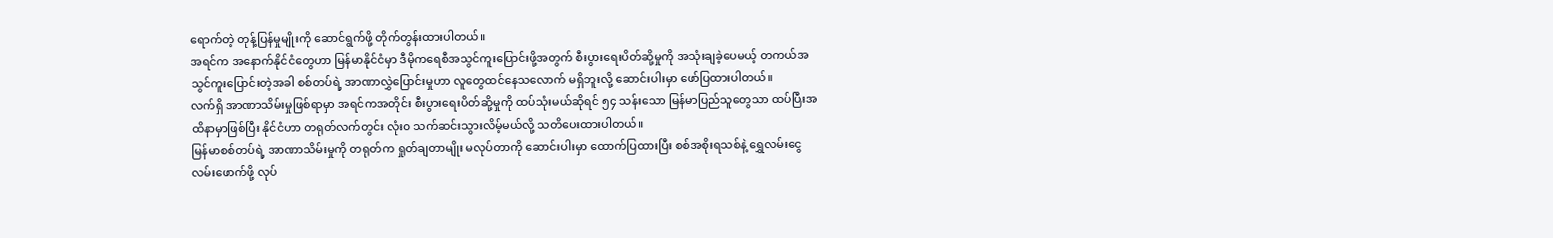ရောက်တဲ့ တုန့်ပြန်မှုမျိုးကို ဆောင်ရွက်ဖို့ တိုက်တွန်းထားပါတယ်။
အရင်က အနောက်နိုင်ငံတွေဟာ မြန်မာနိုင်ငံမှာ ဒီမိုကရေစီအသွင်ကူးပြောင်းဖို့အတွက် စီးပွားရေးပိတ်ဆို့မှုကို အသုံးချခဲ့ပေမယ့် တကယ်အသွင်ကူးပြောင်းတဲ့အခါ စစ်တပ်ရဲ့ အာဏာလွှဲပြောင်းမှုဟာ လူတွေထင်နေသလောက် မရှိဘူးလို့ ဆောင်းပါးမှာ ဖော်ပြထားပါတယ်။
လက်ရှိ အာဏာသိမ်းမှုဖြစ်ရာမှာ အရင်ကအတိုင်း စီးပွားရေးပိတ်ဆို့မှုကို ထပ်သုံးမယ်ဆိုရင် ၅၄ သန်းသော မြန်မာပြည်သူတွေသာ ထပ်ပြီးအထိနာမှာဖြစ်ပြီး နိုင်ငံဟာ တရုတ်လက်တွင်း လုံး၀ သက်ဆင်းသွားလိမ့်မယ်လို့ သတိပေးထားပါတယ်။
မြန်မာစစ်တပ်ရဲ့ အာဏာသိမ်းမှုကို တရုတ်က ရှုတ်ချတာမျိုး မလုပ်တာကို ဆောင်းပါးမှာ ထောက်ပြထားပြီး စစ်အစိုးရသစ်နဲ့ ရွှေလမ်းငွေလမ်းဖောက်ဖို့ လုပ်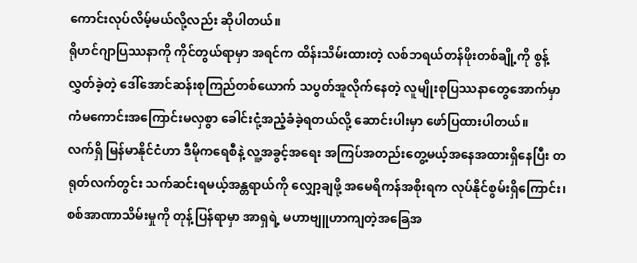ကောင်းလုပ်လိမ့်မယ်လို့လည်း ဆိုပါတယ်။
ရိုဟင်ဂျာပြဿနာကို ကိုင်တွယ်ရာမှာ အရင်က ထိန်းသိမ်းထားတဲ့ လစ်ဘရယ်တန်ဖိုးတစ်ချို့ကို စွန့်လွှတ်ခဲ့တဲ့ ဒေါ်အောင်ဆန်းစုကြည်တစ်ယောက် သပွတ်အူလိုက်နေတဲ့ လူမျိုးစုပြဿနာတွေအောက်မှာ ကံမကောင်းအကြောင်းမလှစွာ ခေါင်းငုံ့အညံ့ခံခဲ့ရတယ်လို့ ဆောင်းပါးမှာ ဖော်ပြထားပါတယ်။
လက်ရှိ မြန်မာနိုင်ငံဟာ ဒီမိုကရေစီနဲ့ လူ့အခွင့်အရေး အကြပ်အတည်းတွေ့မယ့်အနေအထားရှိနေပြီး တရုတ်လက်တွင်း သက်ဆင်းရမယ့်အန္တရာယ်ကို လျှော့ချဖို့ အမေရိကန်အစိုးရက လုပ်နိုင်စွမ်းရှိကြောင်း၊ စစ်အာဏာသိမ်းမှုကို တုန့်ပြန်ရာမှာ အာရှရဲ့ မဟာဗျူဟာကျတဲ့အခြေအ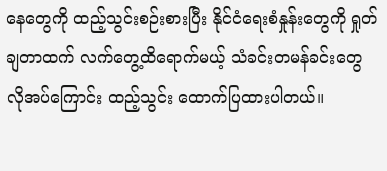နေတွေကို ထည့်သွင်းစဉ်းစားပြီး နိုင်ငံရေးစံနှုန်းတွေကို ရှုတ်ချတာထက် လက်တွေ့ထိရောက်မယ့် သံခင်းတမန်ခင်းတွေ လိုအပ်ကြောင်း ထည့်သွင်း ထောက်ပြထားပါတယ်။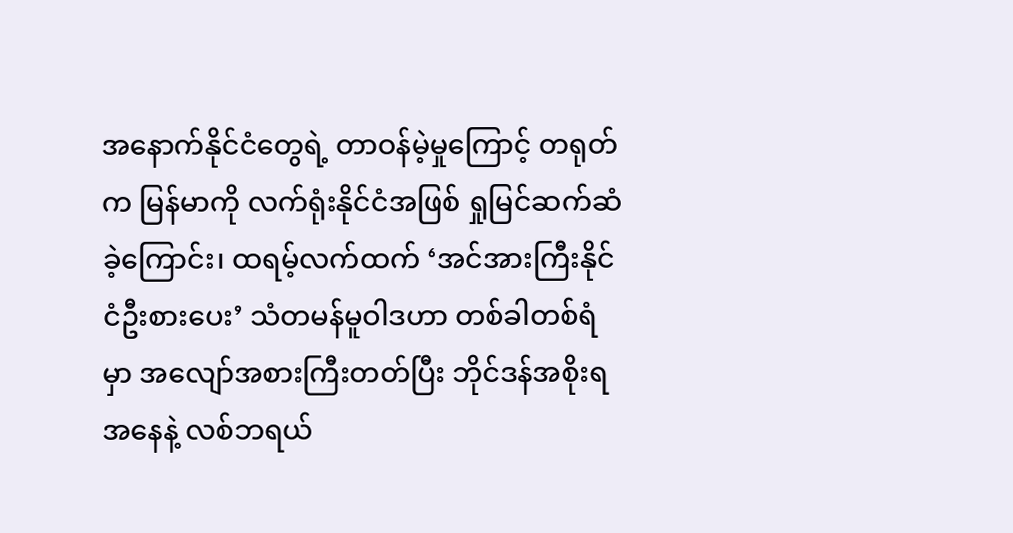အနောက်နိုင်ငံတွေရဲ့ တာဝန်မဲ့မှုကြောင့် တရုတ်က မြန်မာကို လက်ရုံးနိုင်ငံအဖြစ် ရှုမြင်ဆက်ဆံခဲ့ကြောင်း၊ ထရမ့်လက်ထက် ‘အင်အားကြီးနိုင်ငံဦးစားပေး’ သံတမန်မူဝါဒဟာ တစ်ခါတစ်ရံမှာ အလျော်အစားကြီးတတ်ပြီး ဘိုင်ဒန်အစိုးရအနေနဲ့ လစ်ဘရယ်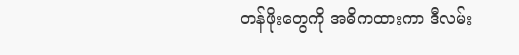တန်ဖိုးတွေကို အဓိကထားကာ ဒီလမ်း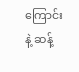ကြောင်းနဲ့ ဆန့်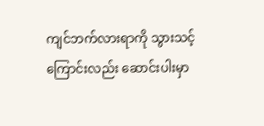ကျင်ဘက်လားရာကို သွားသင့်ကြောင်းလည်း ဆောင်းပါးမှာ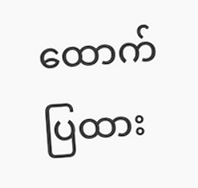ထောက်ပြထား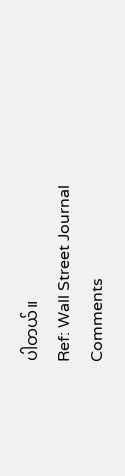ပါတယ်။
Ref: Wall Street Journal
Comments